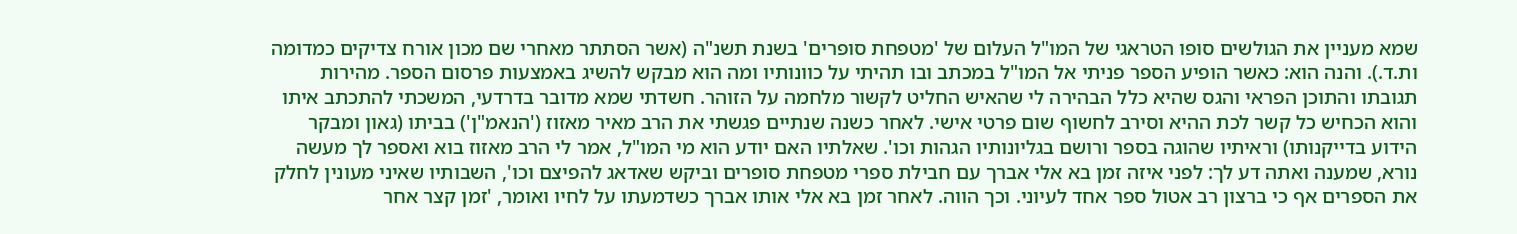שמא מעניין את הגולשים סופו הטראגי של המו"ל העלום של 'מטפחת סופרים' בשנת תשנ"ה (אשר הסתתר מאחרי שם מכון אורח צדיקים כמדומה ות.ד.). והנה הוא: כאשר הופיע הספר פניתי אל המו"ל במכתב ובו תהיתי על כוונותיו ומה הוא מבקש להשיג באמצעות פרסום הספר. מהירות תגובתו והתוכן הפראי והגס שהיא כלל הבהירה לי שהאיש החליט לקשור מלחמה על הזוהר. חשדתי שמא מדובר בדרדעי, המשכתי להתכתב איתו והוא הכחיש כל קשר לכת ההיא וסירב לחשוף שום פרטי אישי. לאחר כשנה שנתיים פגשתי את הרב מאיר מאזוז ('הנאמ"ן') בביתו (גאון ומבקר הידוע בדייקנותו) וראיתיו שהוגה בספר ורושם בגליונותיו הגהות וכו'. שאלתיו האם יודע הוא מי המו"ל, אמר לי הרב מאזוז בוא ואספר לך מעשה נורא, שמענה ואתה דע לך: לפני איזה זמן בא אלי אברך עם חבילת ספרי מטפחת סופרים וביקש שאדאג להפיצם וכו', השבותיו שאיני מעונין לחלק את הספרים אף כי ברצון רב אטול ספר אחד לעיוני. וכך הווה. לאחר זמן בא אלי אותו אברך כשדמעתו על לחיו ואומר, 'זמן קצר אחר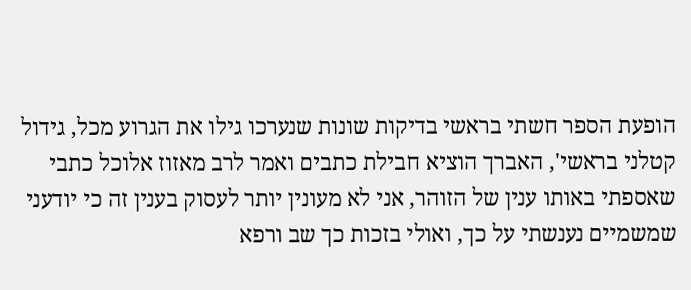הופעת הספר חשתי בראשי בדיקות שונות שנערכו גילו את הגרוע מכל, גידול קטלני בראשי', האברך הוציא חבילת כתבים ואמר לרב מאזוז אלוכל כתבי שאספתי באותו ענין של הזוהר, אני לא מעונין יותר לעסוק בענין זה כי יודעני שמשמיים נענשתי על כך, ואולי בזכות כך שב ורפא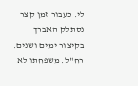לי. כעבור זמן קצר נסתלק האברך בקיצור ימים ושנים. רח"ל. משפחתו לא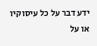ידע דבר על כל עיסוקיו או על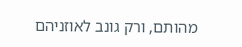מהותם, ורק גונב לאוזניהם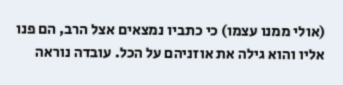(אולי ממנו עצמו) כי כתביו נמצאים אצל הרב, הם פנו אליו והוא גילה את אוזניהם על הכל. עובדה נוראה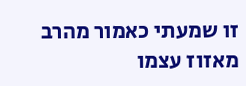זו שמעתי כאמור מהרב מאזוז עצמו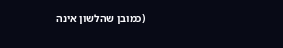(כמובן שהלשון אינה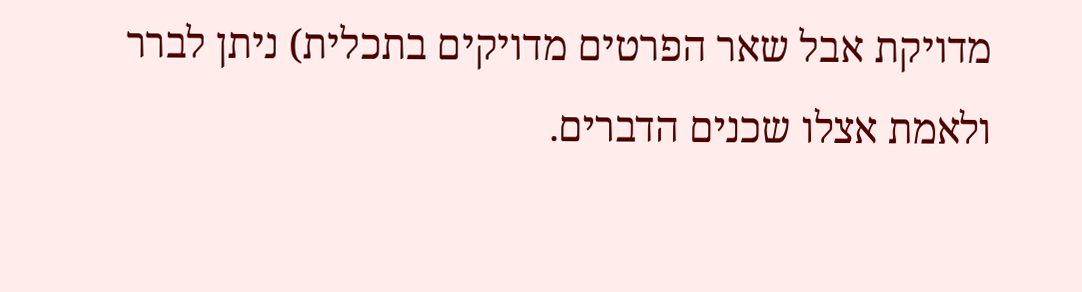מדויקת אבל שאר הפרטים מדויקים בתכלית) ניתן לברר ולאמת אצלו שכנים הדברים.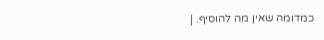כמדומה שאין מה להוסיף. |